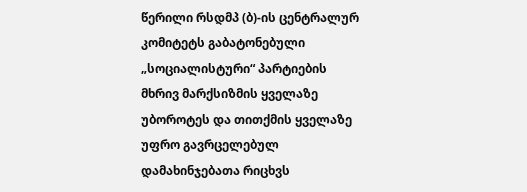წერილი რსდმპ (ბ)-ის ცენტრალურ კომიტეტს გაბატონებული „სოციალისტური“ პარტიების მხრივ მარქსიზმის ყველაზე უბოროტეს და თითქმის ყველაზე უფრო გავრცელებულ დამახინჯებათა რიცხვს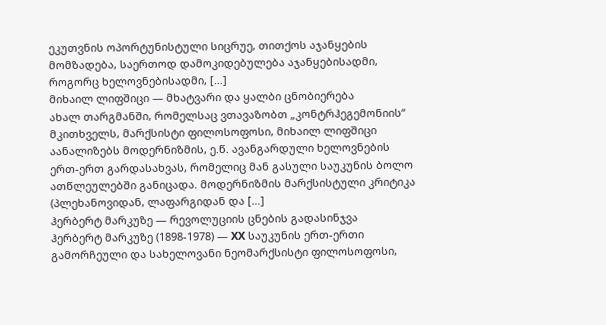ეკუთვნის ოპორტუნისტული სიცრუე, თითქოს აჯანყების მომზადება, საერთოდ დამოკიდებულება აჯანყებისადმი, როგორც ხელოვნებისადმი, […]
მიხაილ ლიფშიცი — მხატვარი და ყალბი ცნობიერება
ახალ თარგმანში, რომელსაც ვთავაზობთ „კონტრჰეგემონიის“ მკითხველს, მარქსისტი ფილოსოფოსი, მიხაილ ლიფშიცი აანალიზებს მოდერნიზმის, ე.წ. ავანგარდული ხელოვნების ერთ-ერთ გარდასახვას, რომელიც მან გასული საუკუნის ბოლო ათწლეულებში განიცადა. მოდერნიზმის მარქსისტული კრიტიკა (პლეხანოვიდან, ლაფარგიდან და […]
ჰერბერტ მარკუზე — რევოლუციის ცნების გადასინჯვა
ჰერბერტ მარკუზე (1898-1978) — XX საუკუნის ერთ-ერთი გამორჩეული და სახელოვანი ნეომარქსისტი ფილოსოფოსი,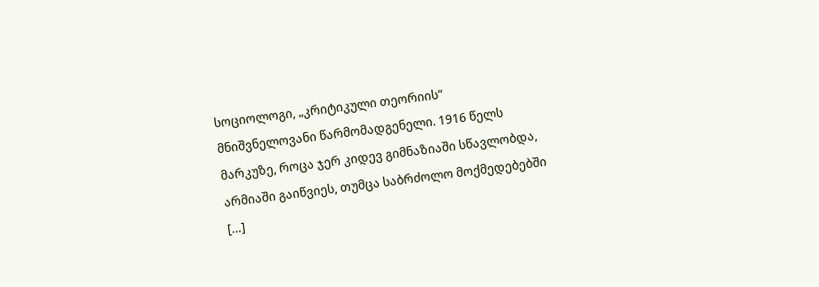სოციოლოგი, „კრიტიკული თეორიის“ მნიშვნელოვანი წარმომადგენელი. 1916 წელს მარკუზე, როცა ჯერ კიდევ გიმნაზიაში სწავლობდა, არმიაში გაიწვიეს, თუმცა საბრძოლო მოქმედებებში […]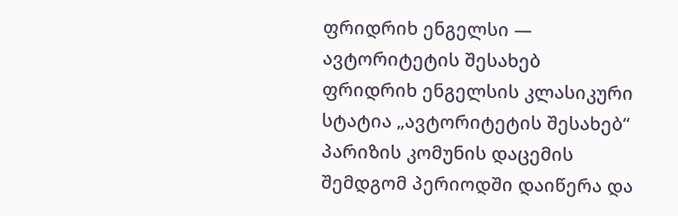ფრიდრიხ ენგელსი — ავტორიტეტის შესახებ
ფრიდრიხ ენგელსის კლასიკური სტატია „ავტორიტეტის შესახებ“ პარიზის კომუნის დაცემის შემდგომ პერიოდში დაიწერა და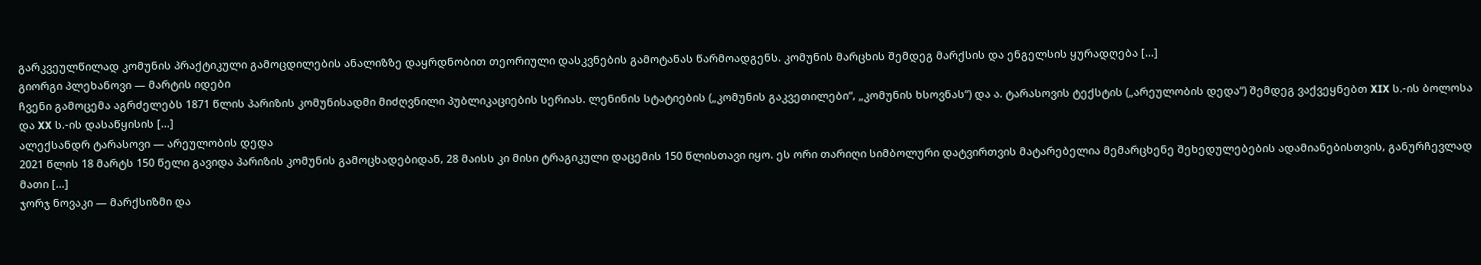გარკვეულწილად კომუნის პრაქტიკული გამოცდილების ანალიზზე დაყრდნობით თეორიული დასკვნების გამოტანას წარმოადგენს. კომუნის მარცხის შემდეგ მარქსის და ენგელსის ყურადღება […]
გიორგი პლეხანოვი — მარტის იდები
ჩვენი გამოცემა აგრძელებს 1871 წლის პარიზის კომუნისადმი მიძღვნილი პუბლიკაციების სერიას. ლენინის სტატიების („კომუნის გაკვეთილები“, „კომუნის ხსოვნას“) და ა. ტარასოვის ტექსტის („არეულობის დედა“) შემდეგ ვაქვეყნებთ XIX ს.-ის ბოლოსა და XX ს.-ის დასაწყისის […]
ალექსანდრ ტარასოვი — არეულობის დედა
2021 წლის 18 მარტს 150 წელი გავიდა პარიზის კომუნის გამოცხადებიდან, 28 მაისს კი მისი ტრაგიკული დაცემის 150 წლისთავი იყო. ეს ორი თარიღი სიმბოლური დატვირთვის მატარებელია მემარცხენე შეხედულებების ადამიანებისთვის, განურჩევლად მათი […]
ჯორჯ ნოვაკი — მარქსიზმი და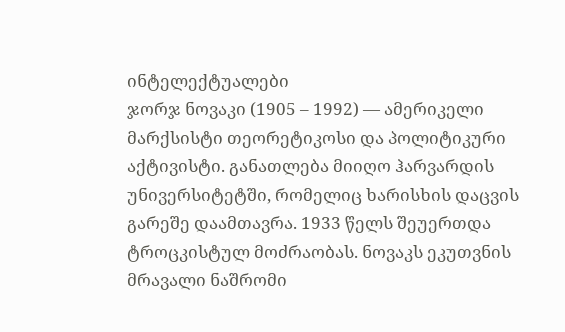ინტელექტუალები
ჯორჯ ნოვაკი (1905 – 1992) — ამერიკელი მარქსისტი თეორეტიკოსი და პოლიტიკური აქტივისტი. განათლება მიიღო ჰარვარდის უნივერსიტეტში, რომელიც ხარისხის დაცვის გარეშე დაამთავრა. 1933 წელს შეუერთდა ტროცკისტულ მოძრაობას. ნოვაკს ეკუთვნის მრავალი ნაშრომი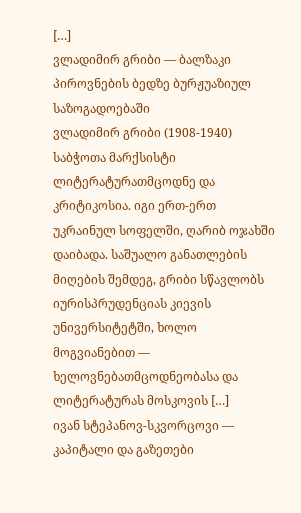[…]
ვლადიმირ გრიბი — ბალზაკი პიროვნების ბედზე ბურჟუაზიულ საზოგადოებაში
ვლადიმირ გრიბი (1908-1940) საბჭოთა მარქსისტი ლიტერატურათმცოდნე და კრიტიკოსია. იგი ერთ-ერთ უკრაინულ სოფელში, ღარიბ ოჯახში დაიბადა. საშუალო განათლების მიღების შემდეგ, გრიბი სწავლობს იურისპრუდენციას კიევის უნივერსიტეტში, ხოლო მოგვიანებით — ხელოვნებათმცოდნეობასა და ლიტერატურას მოსკოვის […]
ივან სტეპანოვ-სკვორცოვი — კაპიტალი და გაზეთები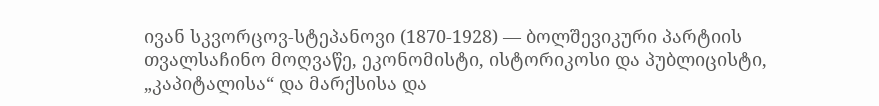ივან სკვორცოვ-სტეპანოვი (1870-1928) — ბოლშევიკური პარტიის თვალსაჩინო მოღვაწე, ეკონომისტი, ისტორიკოსი და პუბლიცისტი, „კაპიტალისა“ და მარქსისა და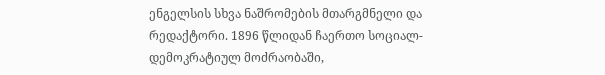ენგელსის სხვა ნაშრომების მთარგმნელი და რედაქტორი. 1896 წლიდან ჩაერთო სოციალ-დემოკრატიულ მოძრაობაში,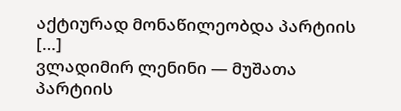აქტიურად მონაწილეობდა პარტიის […]
ვლადიმირ ლენინი — მუშათა პარტიის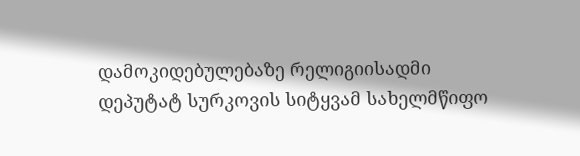დამოკიდებულებაზე რელიგიისადმი
დეპუტატ სურკოვის სიტყვამ სახელმწიფო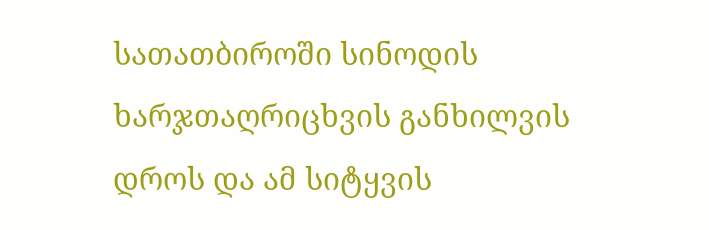სათათბიროში სინოდის ხარჯთაღრიცხვის განხილვის დროს და ამ სიტყვის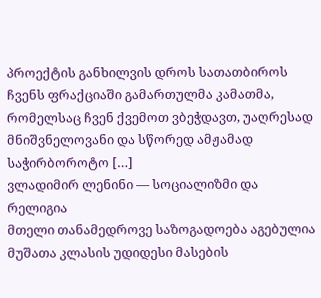პროექტის განხილვის დროს სათათბიროს ჩვენს ფრაქციაში გამართულმა კამათმა, რომელსაც ჩვენ ქვემოთ ვბეჭდავთ, უაღრესად მნიშვნელოვანი და სწორედ ამჟამად საჭირბოროტო […]
ვლადიმირ ლენინი — სოციალიზმი და რელიგია
მთელი თანამედროვე საზოგადოება აგებულია მუშათა კლასის უდიდესი მასების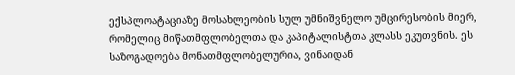ექსპლოატაციაზე მოსახლეობის სულ უმნიშვნელო უმცირესობის მიერ, რომელიც მიწათმფლობელთა და კაპიტალისტთა კლასს ეკუთვნის. ეს საზოგადოება მონათმფლობელურია, ვინაიდან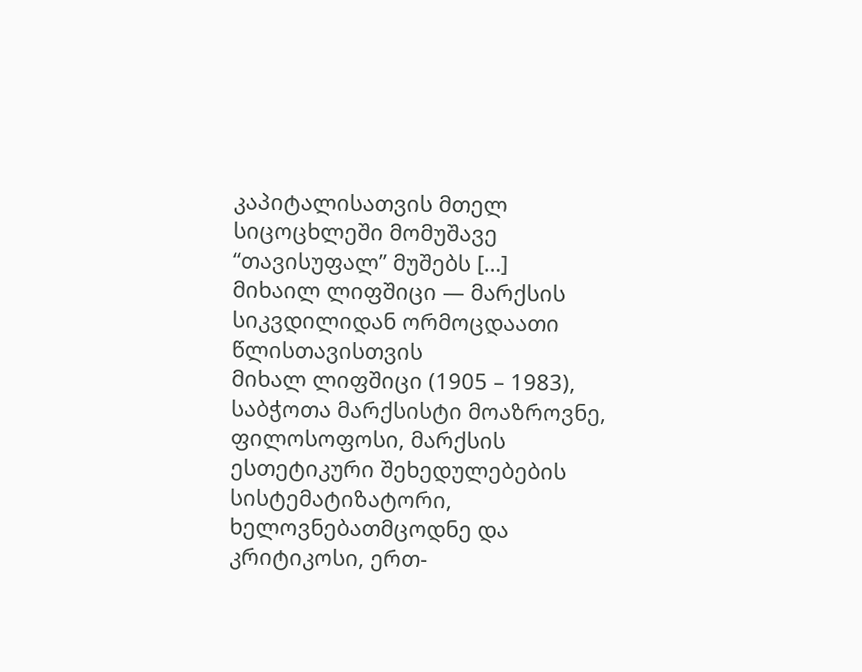კაპიტალისათვის მთელ სიცოცხლეში მომუშავე “თავისუფალ” მუშებს […]
მიხაილ ლიფშიცი — მარქსის სიკვდილიდან ორმოცდაათი წლისთავისთვის
მიხალ ლიფშიცი (1905 – 1983), საბჭოთა მარქსისტი მოაზროვნე, ფილოსოფოსი, მარქსის ესთეტიკური შეხედულებების სისტემატიზატორი, ხელოვნებათმცოდნე და კრიტიკოსი, ერთ-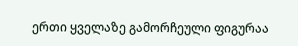ერთი ყველაზე გამორჩეული ფიგურაა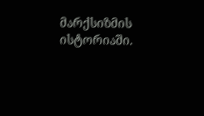მარქსიზმის ისტორიაში.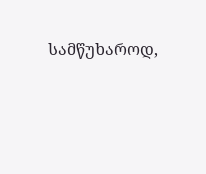სამწუხაროდ,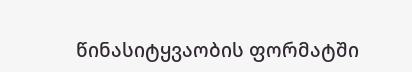წინასიტყვაობის ფორმატში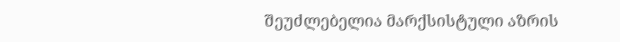შეუძლებელია მარქსისტული აზრის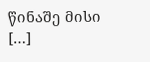წინაშე მისი […]